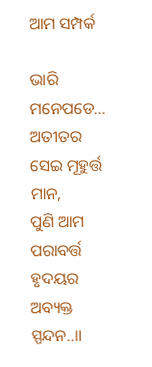ଆମ ସମ୍ପର୍କ

ଭାରି ମନେପଡେ...
ଅତୀତର ସେଇ ମୂହୁର୍ତ୍ତ ମାନ,
ପୁଣି ଆମ ପରାବର୍ତ୍ତ
ହୃଦୟର ଅବ୍ୟକ୍ତ ସ୍ପନ୍ଦନ..॥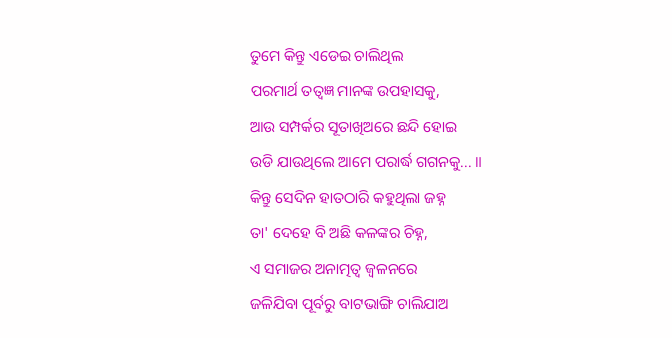ତୁମେ କିନ୍ତୁ ଏଡେଇ ଚାଲିଥିଲ
ପରମାର୍ଥ ତତ୍ଵଜ୍ଞ ମାନଙ୍କ ଉପହାସକୁ,
ଆଉ ସମ୍ପର୍କର ସୂତାଖିଅରେ ଛନ୍ଦି ହୋଇ
ଉଡି ଯାଉଥିଲେ ଆମେ ପରାର୍ଦ୍ଧ ଗଗନକୁ... ॥
କିନ୍ତୁ ସେଦିନ ହାତଠାରି କହୁଥିଲା ଜହ୍ନ
ତା' ଦେହେ ବି ଅଛି କଳଙ୍କର ଚିହ୍ନ,
ଏ ସମାଜର ଅନାତ୍ମତ୍ଵ ଜ୍ଵଳନରେ
ଜଳିଯିବା ପୂର୍ବରୁ ବାଟଭାଙ୍ଗି ଚାଲିଯାଅ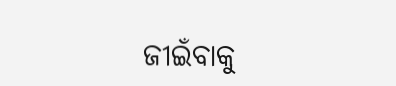ଜୀଇଁବାକୁ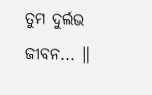ତୁମ ଦୁର୍ଲଭ ଜୀବନ... ॥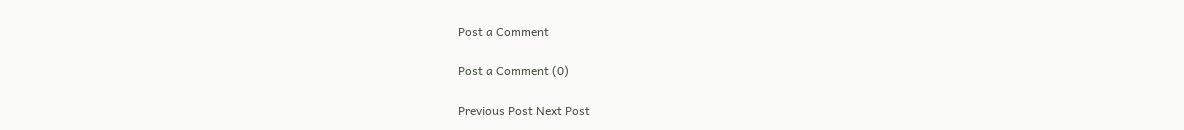Post a Comment

Post a Comment (0)

Previous Post Next Post